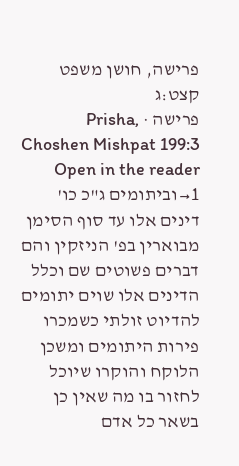פרישה, חושן משפט קצט:ג
פרישה · Prisha, Choshen Mishpat 199:3
Open in the reader →1וביתומים ג"כ כו' דינים אלו עד סוף הסימן מבוארין בפ' הניזקין והם דברים פשוטים שם וכלל הדינים אלו שוים יתומים להדיוט זולתי כשמכרו פירות היתומים ומשכן הלוקח והוקרו שיוכל לחזור בו מה שאין כן בשאר כל אדם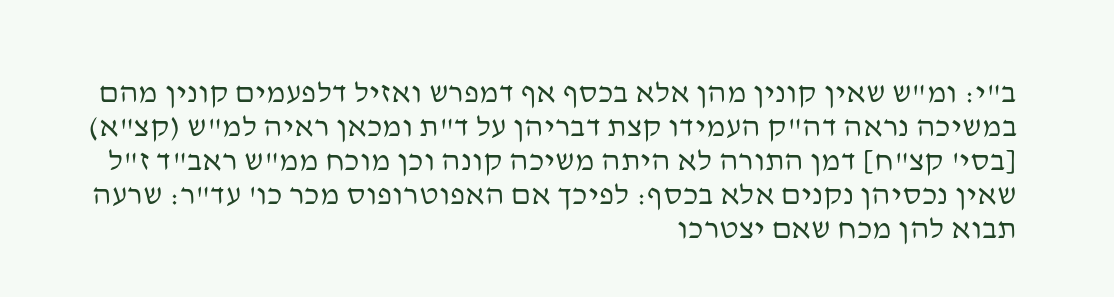ב"י: ומ"ש שאין קונין מהן אלא בכסף אף דמפרש ואזיל דלפעמים קונין מהם במשיכה נראה דה"ק העמידו קצת דבריהן על ד"ת ומכאן ראיה למ"ש (קצ"א) [בסי' קצ"ח] דמן התורה לא היתה משיכה קונה וכן מוכח ממ"ש ראב"ד ז"ל שאין נכסיהן נקנים אלא בכסף: לפיכך אם האפוטרופוס מכר כו' עד"ר: שרעה תבוא להן מכח שאם יצטרכו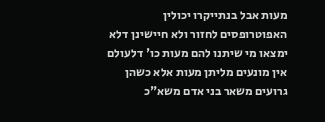מעות אבל בנתייקרו יכולין האפוטרופסים לחזור ולא חיישינן דלא ימצאו מי שיתנו להם מעות כו' דלעולם אין מונעים מליתן מעות אלא כשהן גרועים משאר בני אדם משא"כ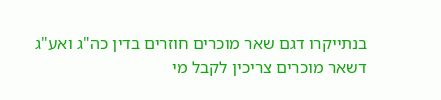בנתייקרו דגם שאר מוכרים חוזרים בדין כה"ג ואע"ג דשאר מוכרים צריכין לקבל מי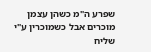שפרע ה"מ כשהן עצמן מוכרים אבל כשמוכרין ע"י שליח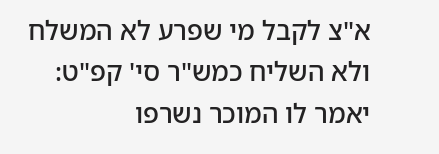א"צ לקבל מי שפרע לא המשלח ולא השליח כמש"ר סי' קפ"ט: יאמר לו המוכר נשרפו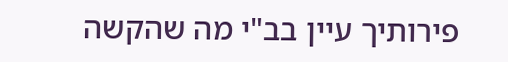פירותיך עיין בב"י מה שהקשה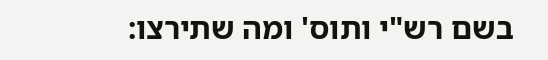בשם רש"י ותוס' ומה שתירצו: